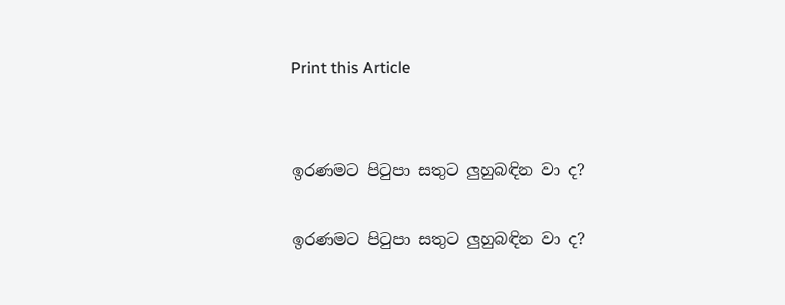Print this Article


ඉරණමට පිටුපා සතුට ලුහුබඳින වා ද?

ඉරණමට පිටුපා සතුට ලුහුබඳින වා ද?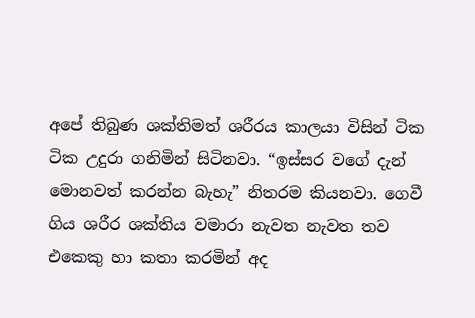අපේ තිබුණ ශක්තිමත් ශරීරය කාලයා විසින් ටික ටික උදුරා ගනිමින් සිටිනවා. “ඉස්සර වගේ දැන් මොනවත් කරන්න බැහැ” නිතරම කියනවා. ගෙවී ගිය ශරීර ශක්තිය වමාරා නැවත නැවත තව එකෙකු හා කතා කරමින් අද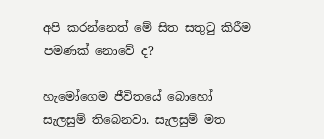අපි කරන්නෙත් මේ සිත සතුටු කිරීම පමණක් නොවේ ද?

හැමෝගෙම ජීවිතයේ බොහෝ සැලසුම් තිබෙනවා. සැලසුම් මත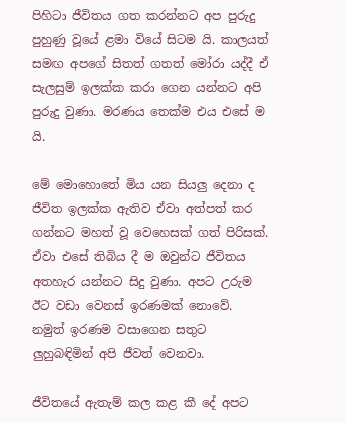පිහිටා ජීවිතය ගත කරන්නට අප පුරුදු පුහුණු වූයේ ළමා වියේ සිටම යි. කාලයත් සමඟ අපගේ සිතත් ගතත් මෝරා යද්දී ඒ සැලසුම් ඉලක්ක කරා ගෙන යන්නට අපි පුරුදු වුණා. මරණය තෙක්ම එය එසේ ම යි.

මේ මොහොතේ මිය යන සියලු දෙනා ද ජීවිත ඉලක්ක ඇතිව ඒවා අත්පත් කර ගන්නට මහත් වූ වෙහෙසක් ගත් පිරිසක්. ඒවා එසේ තිබිය දී ම ඔවුන්ට ජීවිතය අතහැර යන්නට සිදු වුණා. අපට උරුම ඊට වඩා වෙනස් ඉරණමක් නොවේ. නමුත් ඉරණම වසාගෙන සතුට ලුහුබඳිමින් අපි ජීවත් වෙනවා.

ජීවිතයේ ඇතැම් කල කළ කී දේ අපට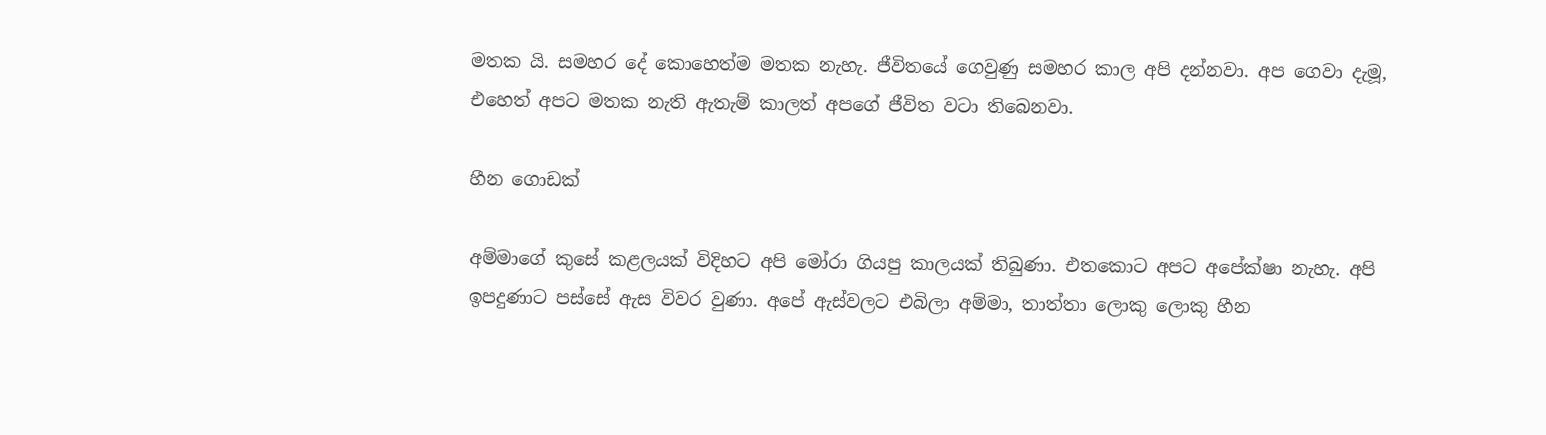මතක යි. සමහර දේ කොහෙත්ම මතක නැහැ. ජීවිතයේ ගෙවුණු සමහර කාල අපි දන්නවා. අප ගෙවා දැමූ, එහෙත් අපට මතක නැති ඇතැම් කාලත් අපගේ ජීවිත වටා තිබෙනවා.

හීන ගොඩක්

අම්මාගේ කුසේ කළලයක් විදිහට අපි මෝරා ගියපු කාලයක් තිබුණා. එතකොට අපට අපේක්ෂා නැහැ. අපි ඉපදුණාට පස්සේ ඇස විවර වුණා. අපේ ඇස්වලට එබිලා අම්මා, තාත්තා ලොකු ලොකු හීන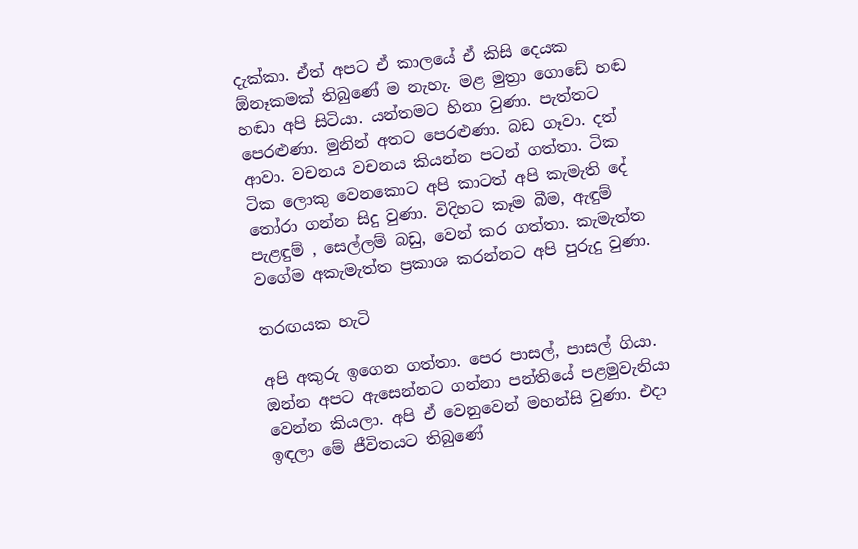දැක්කා. ඒත් අපට ඒ කාලයේ ඒ කිසි දෙයක ඕනෑකමක් තිබුණේ ම නැහැ. මළ මුත්‍රා ගොඩේ හඬ හඬා අපි සිටියා. යන්තමට හිනා වුණා. පැත්තට පෙරළුණා. මුනින් අතට පෙරළුණා. බඩ ගෑවා. දත් ආවා. වචනය වචනය කියන්න පටන් ගත්තා. ටික ටික ලොකු වෙනකොට අපි කාටත් අපි කැමැති දේ තෝරා ගන්න සිදු වුණා. විදිහට කෑම බීම, ඇඳුම් පැළඳුම් , සෙල්ලම් බඩු, වෙන් කර ගත්තා. කැමැත්ත වගේම අකැමැත්ත ප්‍රකාශ කරන්නට අපි පුරුදු වුණා.

තරඟයක හැටි

අපි අකුරු ඉගෙන ගත්තා. පෙර පාසල්, පාසල් ගියා. ඔන්න අපට ඇසෙන්නට ගන්නා පන්තියේ පළමුවැනියා වෙන්න කියලා. අපි ඒ වෙනුවෙන් මහන්සි වුණා. එදා ඉඳලා මේ ජීවිතයට තිබුණේ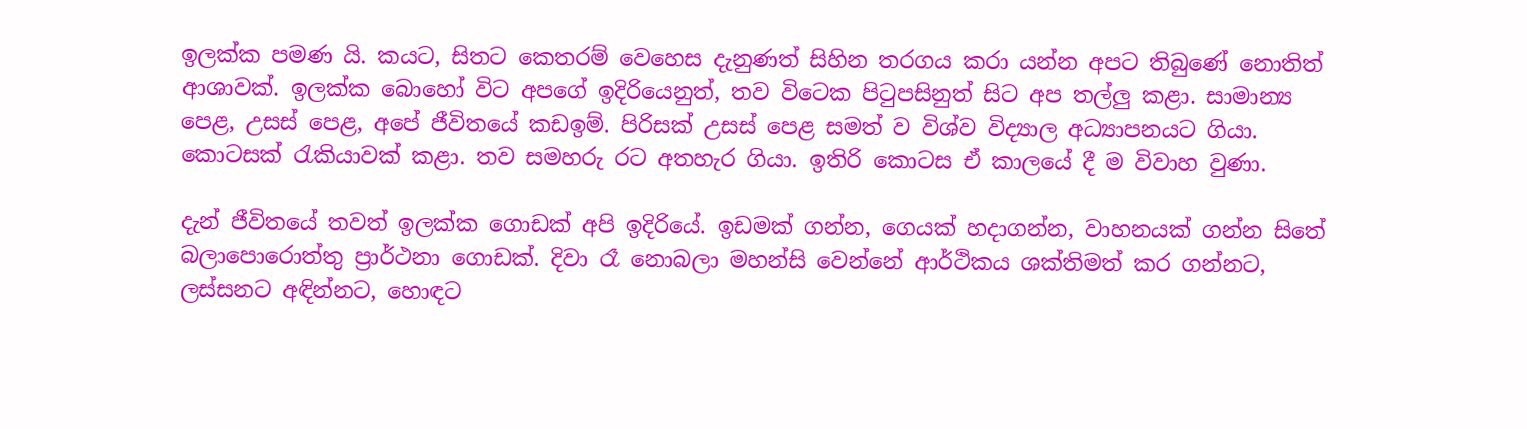ඉලක්ක පමණ යි. කයට, සිතට කෙතරම් වෙහෙස දැනුණත් සිහින තරගය කරා යන්න අපට තිබුණේ නොතිත් ආශාවක්. ඉලක්ක බොහෝ විට අපගේ ඉදිරියෙනුත්, තව විටෙක පිටුපසිනුත් සිට අප තල්ලු කළා. සාමාන්‍ය පෙළ, උසස් පෙළ, අපේ ජීවිතයේ කඩඉම්. පිරිසක් උසස් පෙළ සමත් ව විශ්ව විද්‍යාල අධ්‍යාපනයට ගියා. කොටසක් රැකියාවක් කළා. තව සමහරු රට අතහැර ගියා. ඉතිරි කොටස ඒ කාලයේ දී ම විවාහ වුණා.

දැන් ජීවිතයේ තවත් ඉලක්ක ගොඩක් අපි ඉදිරියේ. ඉඩමක් ගන්න, ගෙයක් හදාගන්න, වාහනයක් ගන්න සිතේ බලාපොරොත්තු ප්‍රාර්ථනා ගොඩක්. දිවා රෑ නොබලා මහන්සි වෙන්නේ ආර්ථිකය ශක්තිමත් කර ගන්නට, ලස්සනට අඳින්නට, හොඳට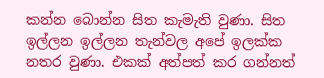කන්න බොන්න සිත කැමැති වුණා. සිත ඉල්ලන ඉල්ලන තැන්වල අපේ ඉලක්ක නතර වුණා. එකක් අත්පත් කර ගන්නත්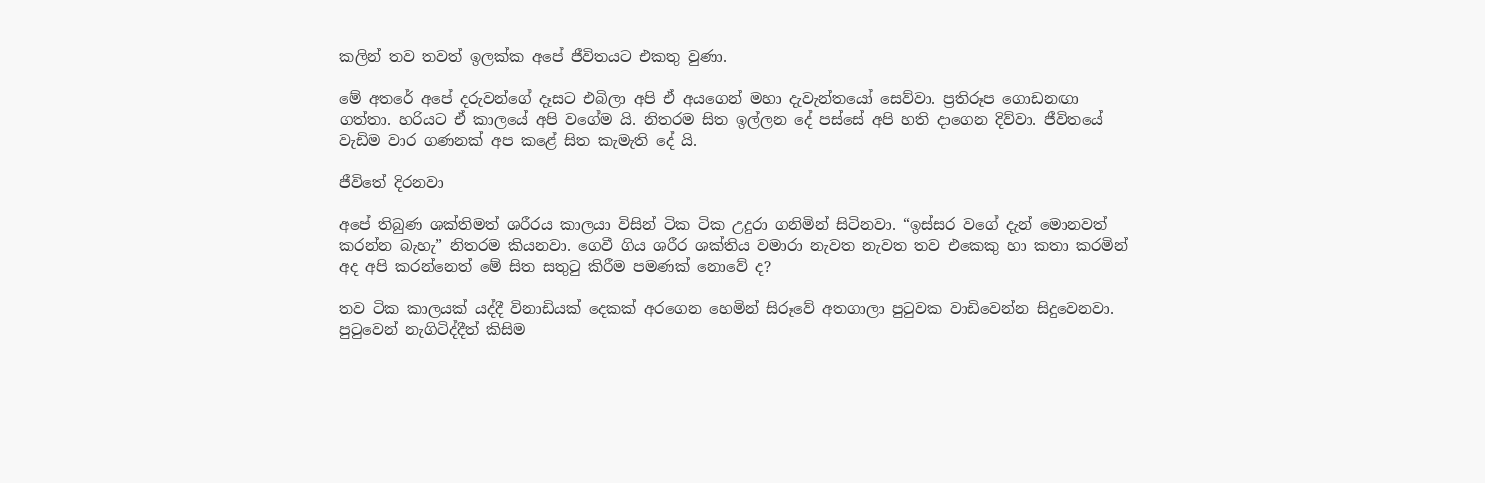කලින් තව තවත් ඉලක්ක අපේ ජීවිතයට එකතු වුණා.

මේ අතරේ අපේ දරුවන්ගේ දෑසට එබිලා අපි ඒ අයගෙන් මහා දැවැන්තයෝ සෙව්වා. ප්‍රතිරූප ගොඩනඟා ගත්තා. හරියට ඒ කාලයේ අපි වගේම යි. නිතරම සිත ඉල්ලන දේ පස්සේ අපි හති දාගෙන දිව්වා. ජීවිතයේ වැඩිම වාර ගණනක් අප කළේ සිත කැමැති දේ යි.

ජීවිතේ දිරනවා

අපේ තිබුණ ශක්තිමත් ශරීරය කාලයා විසින් ටික ටික උදුරා ගනිමින් සිටිනවා. “ඉස්සර වගේ දැන් මොනවත් කරන්න බැහැ” නිතරම කියනවා. ගෙවී ගිය ශරීර ශක්තිය වමාරා නැවත නැවත තව එකෙකු හා කතා කරමින් අද අපි කරන්නෙත් මේ සිත සතුටු කිරීම පමණක් නොවේ ද?

තව ටික කාලයක් යද්දී විනාඩියක් දෙකක් අරගෙන හෙමින් සිරූවේ අතගාලා පුටුවක වාඩිවෙන්න සිදුවෙනවා. පුටුවෙන් නැගිටිද්දීත් කිසිම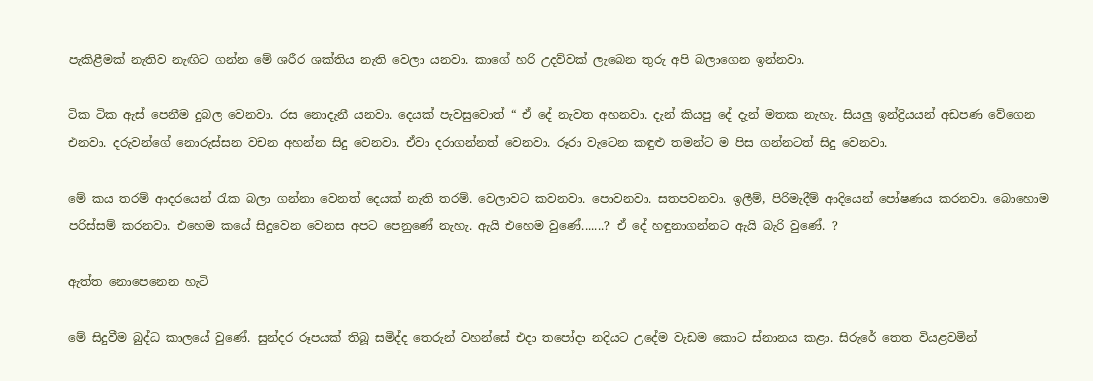පැකිළීමක් නැතිව නැඟිට ගන්න මේ ශරීර ශක්තිය නැති වෙලා යනවා. කාගේ හරි උදව්වක් ලැබෙන තුරු අපි බලාගෙන ඉන්නවා.

ටික ටික ඇස් පෙනීම දුබල වෙනවා. රස නොදැනී යනවා. දෙයක් පැවසුවොත් “ ඒ දේ නැවත අහනවා. දැන් කියපු දේ දැන් මතක නැහැ. සියලු ඉන්ද්‍රියයන් අඩපණ වේගෙන එනවා. දරුවන්ගේ නොරුස්සන වචන අහන්න සිදු වෙනවා. ඒවා දරාගන්නත් වෙනවා. රූරා වැටෙන කඳුළු තමන්ට ම පිස ගන්නටත් සිදු වෙනවා.

මේ කය තරම් ආදරයෙන් රැක බලා ගන්නා වෙනත් දෙයක් නැති තරම්. වෙලාවට කවනවා. පොවනවා. සතපවනවා. ඉලීම්, පිරිමැදීම් ආදියෙන් පෝෂණය කරනවා. බොහොම පරිස්සම් කරනවා. එහෙම කයේ සිදුවෙන වෙනස අපට පෙනුණේ නැහැ. ඇයි එහෙම වුණේ.......? ඒ දේ හඳුනාගන්නට ඇයි බැරි වුණේ. ?

ඇත්ත නොපෙනෙන හැටි

මේ සිදුවීම බුද්ධ කාලයේ වුණේ. සුන්දර රූපයක් තිබූ සමිද්ද තෙරුන් වහන්සේ එදා තපෝදා නදියට උදේම වැඩම කොට ස්නානය කළා. සිරුරේ තෙත වියළවමින්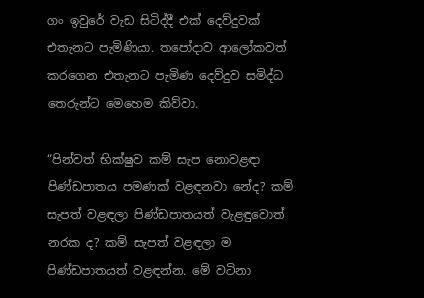ගං ඉවුරේ වැඩ සිටිද්දී එක් දෙව්දුවක් එතැනට පැමිණියා. තපෝදාව ආලෝකවත් කරගෙන එතැනට පැමිණ දෙව්දුව සමිද්ධ තෙරුන්ට මෙහෙම කිව්වා.

“පින්වත් භික්ෂුව කම් සැප නොවළඳා පිණ්ඩපාතය පමණක් වළඳනවා නේද? කම් සැපත් වළඳලා පිණ්ඩපාතයත් වැළඳුවොත් නරක ද? කම් සැපත් වළඳලා ම පිණ්ඩපාතයත් වළඳන්න. මේ වටිනා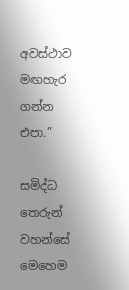අවස්ථාව මඟහැර ගන්න එපා.”

සමිද්ධ තෙරුන් වහන්සේ මෙහෙම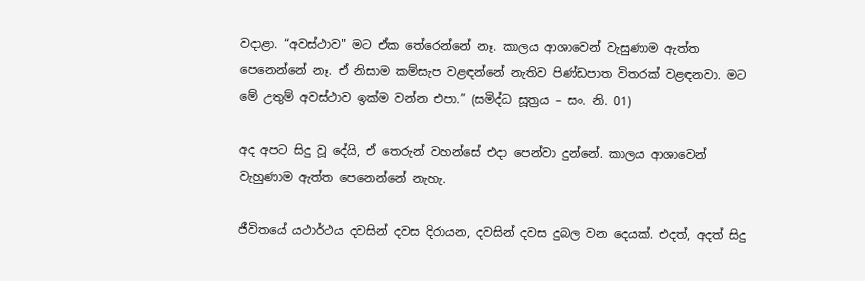වදාළා. “අවස්ථාව" මට ඒක තේරෙන්නේ නෑ. කාලය ආශාවෙන් වැසුණාම ඇත්ත පෙනෙන්නේ නෑ. ඒ නිසාම කම්සැප වළඳන්නේ නැතිව පිණ්ඩපාත විතරක් වළඳනවා. මට මේ උතුම් අවස්ථාව ඉක්ම වන්න එපා.” (සමිද්ධ සූත්‍රය – සං. නි. 01)

අද අපට සිදු වූ දේයි, ඒ තෙරුන් වහන්සේ එදා පෙන්වා දුන්නේ. කාලය ආශාවෙන් වැහුණාම ඇත්ත පෙනෙන්නේ නැහැ.

ජීවිතයේ යථාර්ථය දවසින් දවස දිරායන, දවසින් දවස දුබල වන දෙයක්. එදත්, අදත් සිදු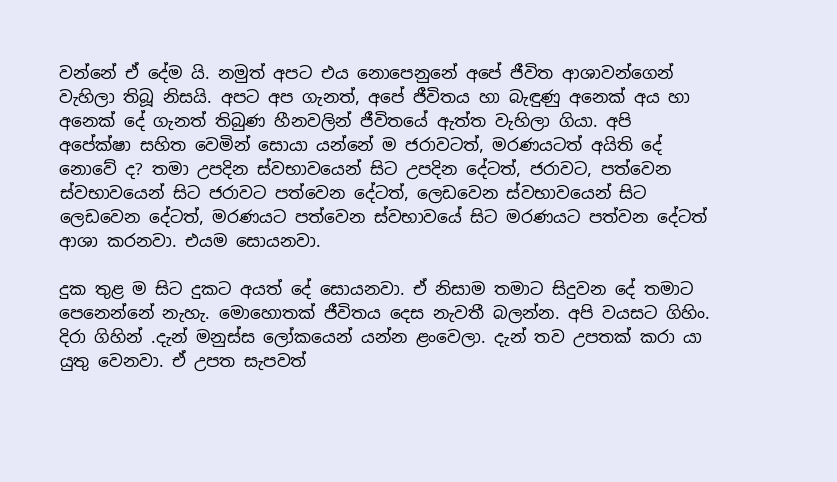වන්නේ ඒ දේම යි. නමුත් අපට එය නොපෙනුනේ අපේ ජීවිත ආශාවන්ගෙන් වැහිලා තිබූ නිසයි. අපට අප ගැනත්, අපේ ජීවිතය හා බැඳුණු අනෙක් අය හා අනෙක් දේ ගැනත් තිබුණ හීනවලින් ජීවිතයේ ඇත්ත වැහිලා ගියා. අපි අපේක්ෂා සහිත වෙමින් සොයා යන්නේ ම ජරාවටත්, මරණයටත් අයිති දේ නොවේ ද? තමා උපදින ස්වභාවයෙන් සිට උපදින දේටත්, ජරාවට, පත්වෙන ස්වභාවයෙන් සිට ජරාවට පත්වෙන දේටත්, ලෙඩවෙන ස්වභාවයෙන් සිට ලෙඩවෙන දේටත්, මරණයට පත්වෙන ස්වභාවයේ සිට මරණයට පත්වන දේටත් ආශා කරනවා. එයම සොයනවා.

දුක තුළ ම සිට දුකට අයත් දේ සොයනවා. ඒ නිසාම තමාට සිදුවන දේ තමාට පෙනෙන්නේ නැහැ. මොහොතක් ජීවිතය දෙස නැවතී බලන්න. අපි වයසට ගිහිං. දිරා ගිහින් .දැන් මනුස්ස ලෝකයෙන් යන්න ළංවෙලා. දැන් තව උපතක් කරා යා යුතු වෙනවා. ඒ උපත සැපවත්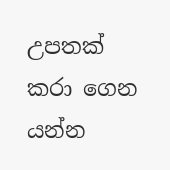උපතක් කරා ගෙන යන්න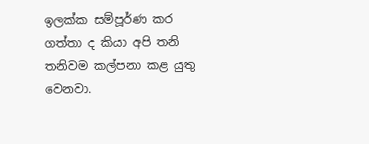ඉලක්ක සම්පූර්ණ කර ගත්තා ද කියා අපි තනි තනිවම කල්පනා කළ යුතු වෙනවා.